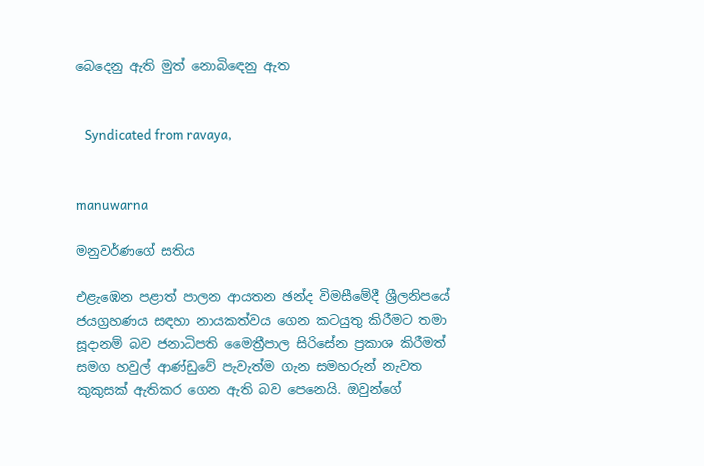බෙදෙනු ඇති මුත් නොබිඳෙනු ඇත


   Syndicated from ravaya,


manuwarna

මනුවර්ණගේ සතිය

එළැඹෙන පළාත් පාලන ආයතන ඡන්ද විමසීමේදී ශ්‍රීලනිපයේ ජයග්‍රහණය සඳහා නායකත්වය ගෙන කටයුතු කිරීමට තමා සූදානම් බව ජනාධිපති මෛත්‍රීපාල සිරිසේන ප්‍රකාශ කිරීමත් සමග හවුල් ආණ්ඩුවේ පැවැත්ම ගැන සමහරුන් නැවත කුකුසක් ඇතිකර ගෙන ඇති බව පෙනෙයි. ඔවුන්ගේ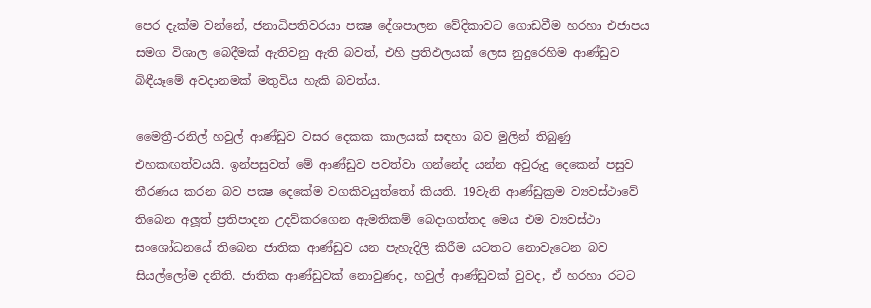පෙර දැක්ම වන්නේ, ජනාධිපතිවරයා පක්‍ෂ දේශපාලන වේදිකාවට ගොඩවීම හරහා එජාපය සමග විශාල බෙදීමක් ඇතිවනු ඇති බවත්, එහි ප්‍රතිඵලයක් ලෙස නුදුරෙහිම ආණ්ඩුව බිඳීයෑමේ අවදානමක් මතුවිය හැකි බවත්ය.

මෛත්‍රී-රනිල් හවුල් ආණ්ඩුව වසර දෙකක කාලයක් සඳහා බව මුලින් තිබුණු එහකඟත්වයයි. ඉන්පසුවත් මේ ආණ්ඩුව පවත්වා ගන්නේද යන්න අවුරුදු දෙකෙන් පසුව තීරණය කරන බව පක්‍ෂ දෙකේම වගකිවයුත්තෝ කියති. 19වැනි ආණ්ඩුක්‍රම ව්‍යවස්ථාවේ තිබෙන අලූත් ප්‍රතිපාදන උදව්කරගෙන ඇමතිකම් බෙදාගත්තද මෙය එම ව්‍යවස්ථා සංශෝධනයේ තිබෙන ජාතික ආණ්ඩුව යන පැහැදිලි කිරීම යටතට නොවැටෙන බව සියල්ලෝම දනිති. ජාතික ආණ්ඩුවක් නොවුණද, හවුල් ආණ්ඩුවක් වුවද, ඒ හරහා රටට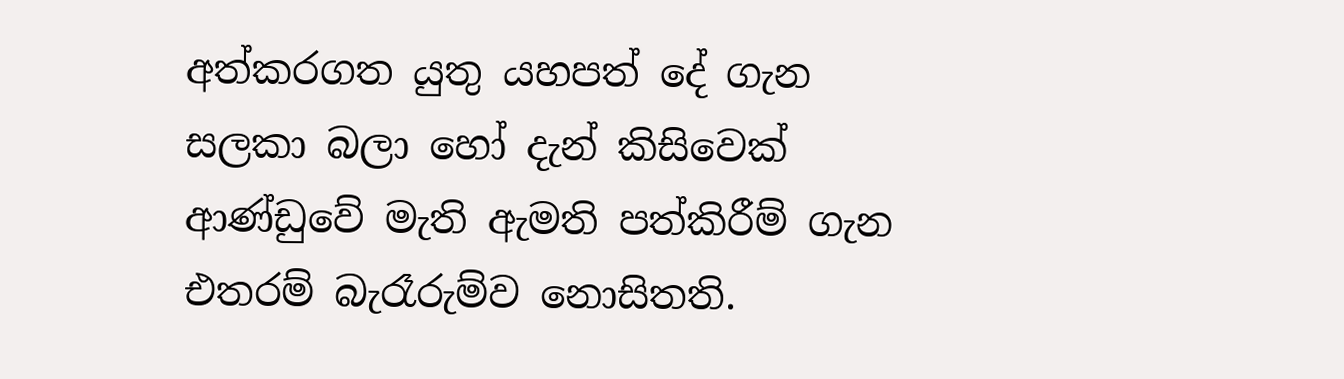අත්කරගත යුතු යහපත් දේ ගැන සලකා බලා හෝ දැන් කිසිවෙක් ආණ්ඩුවේ මැති ඇමති පත්කිරීම් ගැන එතරම් බැරෑරුම්ව නොසිතති.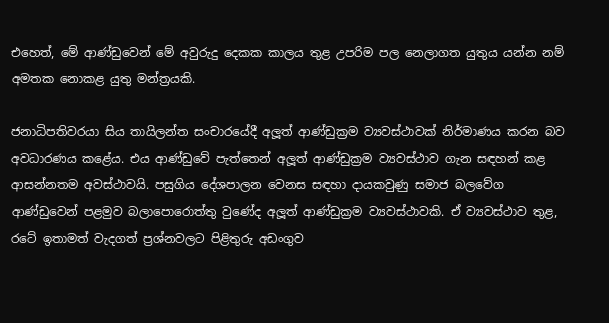එහෙත්, මේ ආණ්ඩුවෙන් මේ අවුරුදු දෙකක කාලය තුළ උපරිම පල නෙලාගත යුතුය යන්න නම් අමතක නොකළ යුතු මන්ත්‍රයකි.

ජනාධිපතිවරයා සිය තායිලන්ත සංචාරයේදී අලූත් ආණ්ඩුක්‍රම ව්‍යවස්ථාවක් නිර්මාණය කරන බව අවධාරණය කළේය. එය ආණ්ඩුවේ පැත්තෙන් අලූත් ආණ්ඩුක්‍රම ව්‍යවස්ථාව ගැන සඳහන් කළ ආසන්නතම අවස්ථාවයි. පසුගිය දේශපාලන වෙනස සඳහා දායකවුණු සමාජ බලවේග ආණ්ඩුවෙන් පළමුව බලාපොරොත්තු වුණේද අලූත් ආණ්ඩුක්‍රම ව්‍යවස්ථාවකි. ඒ ව්‍යවස්ථාව තුළ, රටේ ඉතාමත් වැදගත් ප්‍රශ්නවලට පිළිතුරු අඩංගුව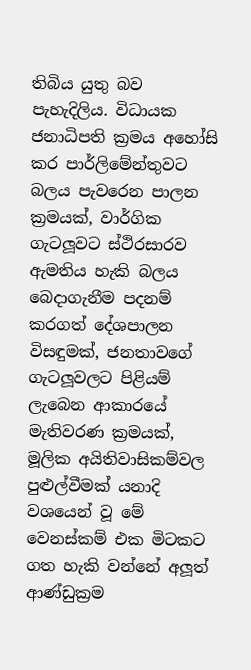තිබිය යුතු බව පැහැදිලිය. විධායක ජනාධිපති ක්‍රමය අහෝසි කර පාර්ලිමේන්තුවට බලය පැවරෙන පාලන ක්‍රමයක්, වාර්ගික ගැටලූවට ස්ථිරසාරව ඇමතිය හැකි බලය බෙදාගැනීම පදනම් කරගත් දේශපාලන විසඳුමක්, ජනතාවගේ ගැටලූවලට පිළියම් ලැබෙන ආකාරයේ මැතිවරණ ක්‍රමයක්, මූලික අයිතිවාසිකම්වල පුළුල්වීමක් යනාදි වශයෙන් වූ මේ වෙනස්කම් එක මිටකට ගත හැකි වන්නේ අලූත් ආණ්ඩුක්‍රම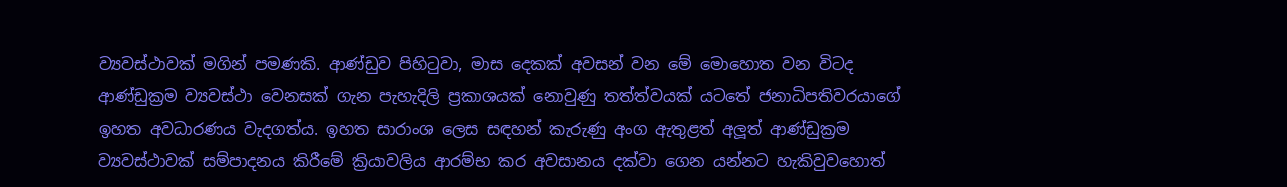ව්‍යවස්ථාවක් මගින් පමණකි. ආණ්ඩුව පිහිටුවා, මාස දෙකක් අවසන් වන මේ මොහොත වන විටද ආණ්ඩුක්‍රම ව්‍යවස්ථා වෙනසක් ගැන පැහැදිලි ප්‍රකාශයක් නොවුණු තත්ත්වයක් යටතේ ජනාධිපතිවරයාගේ ඉහත අවධාරණය වැදගත්ය. ඉහත සාරාංශ ලෙස සඳහන් කැරුණු අංග ඇතුළත් අලූත් ආණ්ඩුක්‍රම ව්‍යවස්ථාවක් සම්පාදනය කිරීමේ ක්‍රියාවලිය ආරම්භ කර අවසානය දක්වා ගෙන යන්නට හැකිවුවහොත්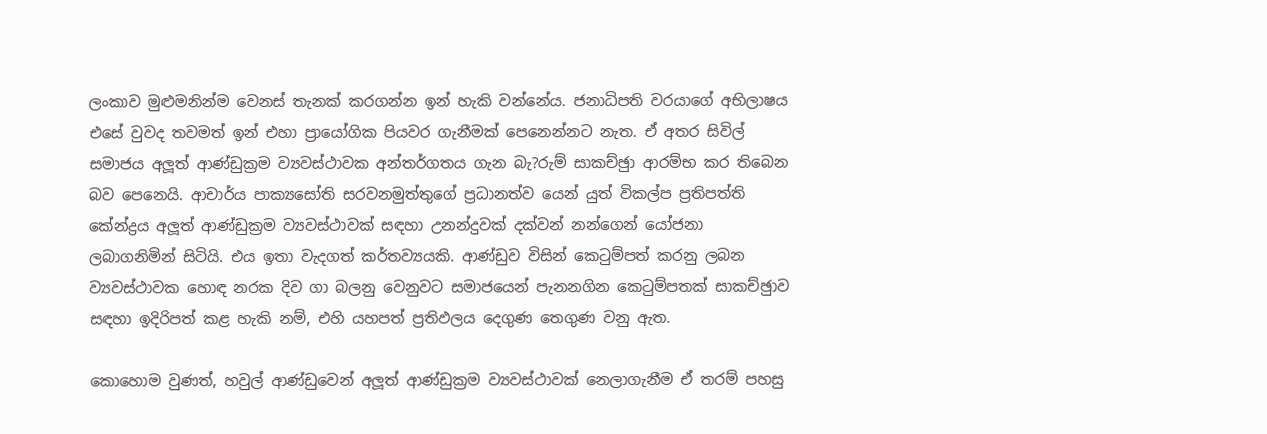ලංකාව මුළුමනින්ම වෙනස් තැනක් කරගන්න ඉන් හැකි වන්නේය. ජනාධිපති වරයාගේ අභිලාෂය එසේ වුවද තවමත් ඉන් එහා ප්‍රායෝගික පියවර ගැනීමක් පෙනෙන්නට නැත. ඒ අතර සිවිල් සමාජය අලූත් ආණ්ඩුක්‍රම ව්‍යවස්ථාවක අන්තර්ගතය ගැන බැ?රුම් සාකච්ඡුා ආරම්භ කර තිබෙන බව පෙනෙයි. ආචාර්ය පාක්‍යසෝති සරවනමුත්තුගේ ප්‍රධානත්ව යෙන් යුත් විකල්ප ප්‍රතිපත්ති කේන්ද්‍රය අලූත් ආණ්ඩුක්‍රම ව්‍යවස්ථාවක් සඳහා උනන්දුවක් දක්වන් නන්ගෙන් යෝජනා ලබාගනිමින් සිටියි. එය ඉතා වැදගත් කර්තව්‍යයකි. ආණ්ඩුව විසින් කෙටුම්පත් කරනු ලබන ව්‍යවස්ථාවක හොඳ නරක දිව ගා බලනු වෙනුවට සමාජයෙන් පැනනගින කෙටුම්පතක් සාකච්ඡුාව සඳහා ඉදිරිපත් කළ හැකි නම්, එහි යහපත් ප්‍රතිඵලය දෙගුණ තෙගුණ වනු ඇත.

කොහොම වුණත්, හවුල් ආණ්ඩුවෙන් අලූත් ආණ්ඩුක්‍රම ව්‍යවස්ථාවක් නෙලාගැනීම ඒ තරම් පහසු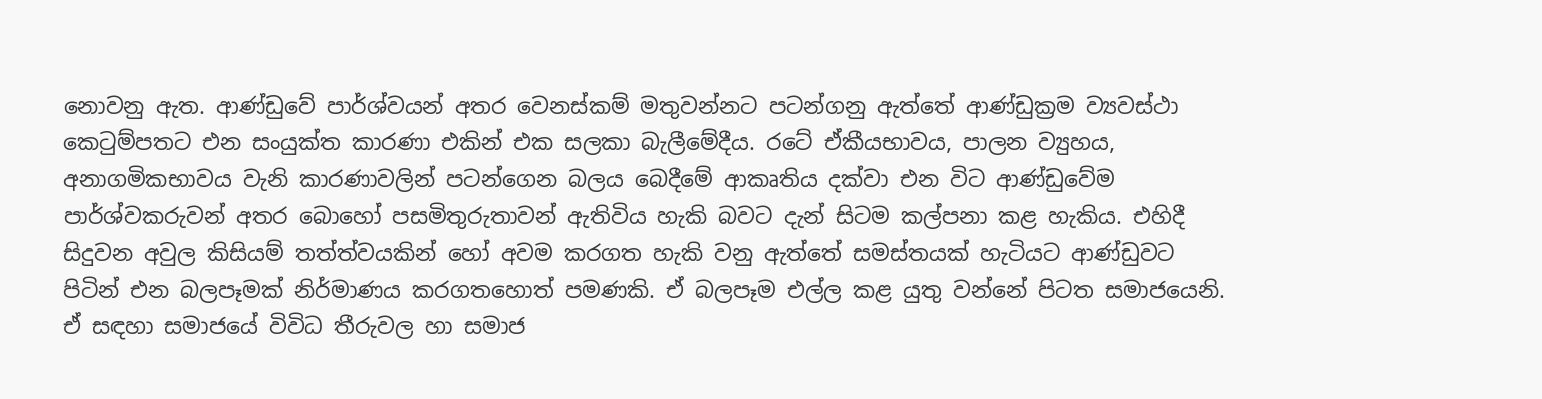නොවනු ඇත. ආණ්ඩුවේ පාර්ශ්වයන් අතර වෙනස්කම් මතුවන්නට පටන්ගනු ඇත්තේ ආණ්ඩුක්‍රම ව්‍යවස්ථා කෙටුම්පතට එන සංයුක්ත කාරණා එකින් එක සලකා බැලීමේදීය. රටේ ඒකීයභාවය, පාලන ව්‍යුහය, අනාගමිකභාවය වැනි කාරණාවලින් පටන්ගෙන බලය බෙදීමේ ආකෘතිය දක්වා එන විට ආණ්ඩුවේම පාර්ශ්වකරුවන් අතර බොහෝ පසමිතුරුතාවන් ඇතිවිය හැකි බවට දැන් සිටම කල්පනා කළ හැකිය. එහිදී සිදුවන අවුල කිසියම් තත්ත්වයකින් හෝ අවම කරගත හැකි වනු ඇත්තේ සමස්තයක් හැටියට ආණ්ඩුවට පිටින් එන බලපෑමක් නිර්මාණය කරගතහොත් පමණකි. ඒ බලපෑම එල්ල කළ යුතු වන්නේ පිටත සමාජයෙනි. ඒ සඳහා සමාජයේ විවිධ තීරුවල හා සමාජ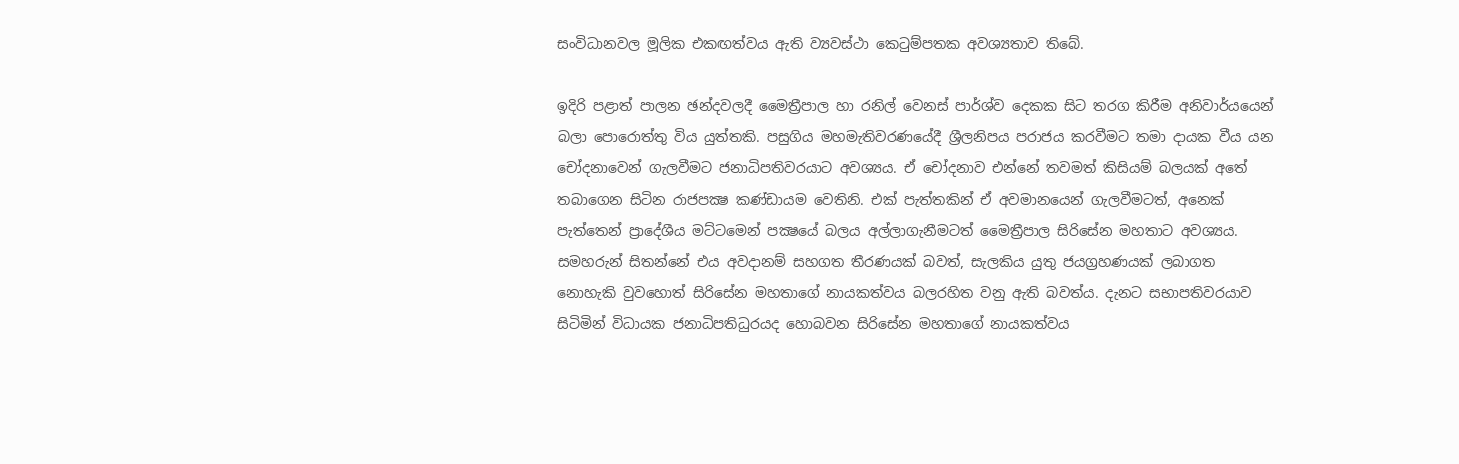සංවිධානවල මූලික එකඟත්වය ඇති ව්‍යවස්ථා කෙටුම්පතක අවශ්‍යතාව තිබේ.

ඉදිරි පළාත් පාලන ඡන්දවලදී මෛත්‍රීපාල හා රනිල් වෙනස් පාර්ශ්ව දෙකක සිට තරග කිරීම අනිවාර්යයෙන් බලා පොරොත්තු විය යුත්තකි. පසුගිය මහමැතිවරණයේදී ශ්‍රීලනිපය පරාජය කරවීමට තමා දායක වීය යන චෝදනාවෙන් ගැලවීමට ජනාධිපතිවරයාට අවශ්‍යය. ඒ චෝදනාව එන්නේ තවමත් කිසියම් බලයක් අතේ තබාගෙන සිටින රාජපක්‍ෂ කණ්ඩායම වෙතිනි. එක් පැත්තකින් ඒ අවමානයෙන් ගැලවීමටත්, අනෙක් පැත්තෙන් ප්‍රාදේශීය මට්ටමෙන් පක්‍ෂයේ බලය අල්ලාගැනීමටත් මෛත්‍රීපාල සිරිසේන මහතාට අවශ්‍යය. සමහරුන් සිතන්නේ එය අවදානම් සහගත තීරණයක් බවත්, සැලකිය යුතු ජයග්‍රහණයක් ලබාගත නොහැකි වුවහොත් සිරිසේන මහතාගේ නායකත්වය බලරහිත වනු ඇති බවත්ය. දැනට සභාපතිවරයාව සිටිමින් විධායක ජනාධිපතිධුරයද හොබවන සිරිසේන මහතාගේ නායකත්වය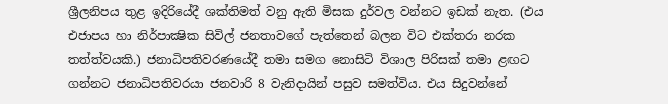ශ්‍රීලනිපය තුළ ඉදිරියේදී ශක්තිමත් වනු ඇති මිසක දුර්වල වන්නට ඉඩක් නැත. (එය එජාපය හා නිර්පාක්‍ෂික සිවිල් ජනතාවගේ පැත්තෙන් බලන විට එක්තරා නරක තත්ත්වයකි.) ජනාධිපතිවරණයේදී තමා සමග නොසිටි විශාල පිරිසක් තමා ළඟට ගන්නට ජනාධිපතිවරයා ජනවාරි 8 වැනිදායින් පසුව සමත්විය. එය සිදුවන්නේ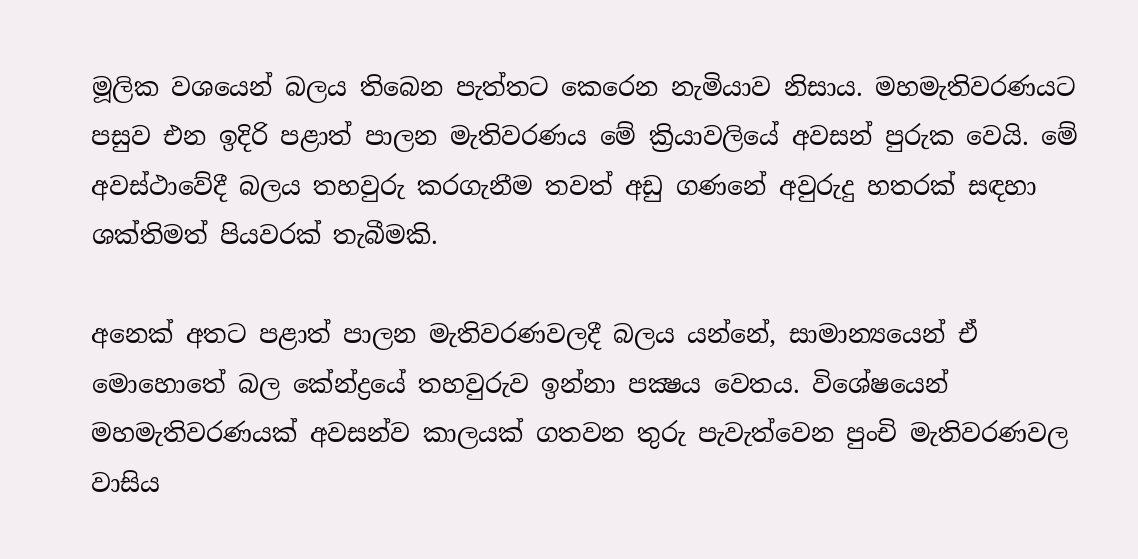මූලික වශයෙන් බලය තිබෙන පැත්තට කෙරෙන නැමියාව නිසාය. මහමැතිවරණයට පසුව එන ඉදිරි පළාත් පාලන මැතිවරණය මේ ක්‍රියාවලියේ අවසන් පුරුක වෙයි. මේ අවස්ථාවේදී බලය තහවුරු කරගැනීම තවත් අඩු ගණනේ අවුරුදු හතරක් සඳහා ශක්තිමත් පියවරක් තැබීමකි.

අනෙක් අතට පළාත් පාලන මැතිවරණවලදී බලය යන්නේ, සාමාන්‍යයෙන් ඒ මොහොතේ බල කේන්ද්‍රයේ තහවුරුව ඉන්නා පක්‍ෂය වෙතය. විශේෂයෙන් මහමැතිවරණයක් අවසන්ව කාලයක් ගතවන තුරු පැවැත්වෙන පුංචි මැතිවරණවල වාසිය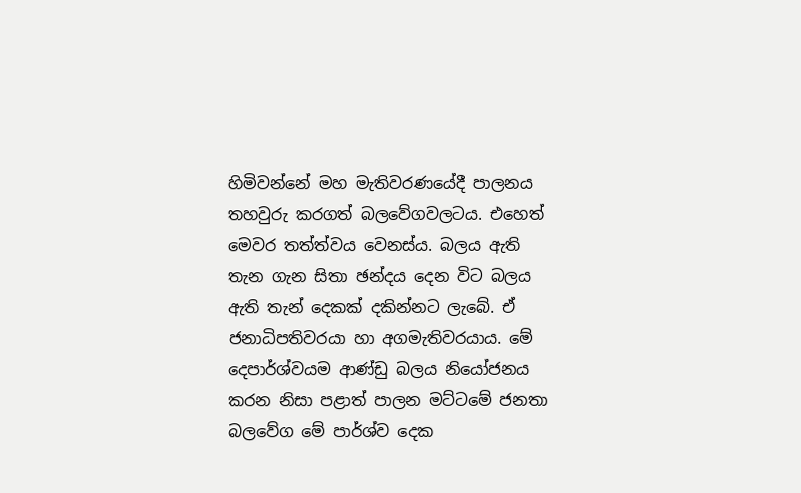හිමිවන්නේ මහ මැතිවරණයේදී පාලනය තහවුරු කරගත් බලවේගවලටය. එහෙත් මෙවර තත්ත්වය වෙනස්ය. බලය ඇති තැන ගැන සිතා ඡන්දය දෙන විට බලය ඇති තැන් දෙකක් දකින්නට ලැබේ. ඒ ජනාධිපතිවරයා හා අගමැතිවරයාය. මේ දෙපාර්ශ්වයම ආණ්ඩු බලය නියෝජනය කරන නිසා පළාත් පාලන මට්ටමේ ජනතා බලවේග මේ පාර්ශ්ව දෙක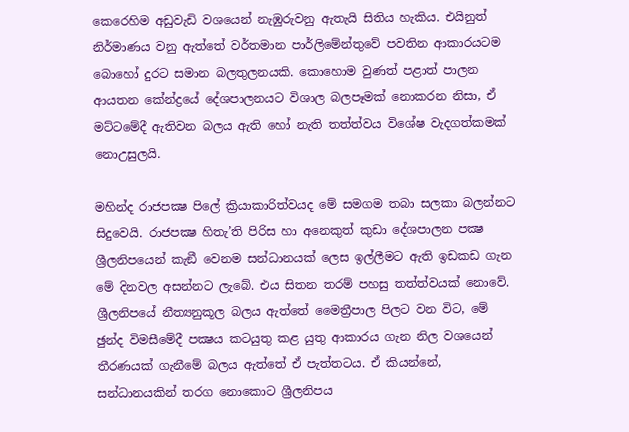කෙරෙහිම අඩුවැඩි වශයෙන් නැඹුරුවනු ඇතැයි සිතිය හැකිය. එයිනුත් නිර්මාණය වනු ඇත්තේ වර්තමාන පාර්ලිමේන්තුවේ පවතින ආකාරයටම බොහෝ දුරට සමාන බලතුලනයකි. කොහොම වුණත් පළාත් පාලන ආයතන කේන්ද්‍රයේ දේශපාලනයට විශාල බලපෑමක් නොකරන නිසා, ඒ මට්ටමේදී ඇතිවන බලය ඇති හෝ නැති තත්ත්වය විශේෂ වැදගත්කමක් නොඋසුලයි.

මහින්ද රාජපක්‍ෂ පිලේ ක්‍රියාකාරිත්වයද මේ සමගම තබා සලකා බලන්නට සිදුවෙයි. රාජපක්‍ෂ හිතැ’ති පිරිස හා අනෙකුත් කුඩා දේශපාලන පක්‍ෂ ශ්‍රීලනිපයෙන් කැඞී වෙනම සන්ධානයක් ලෙස ඉල්ලීමට ඇති ඉඩකඩ ගැන මේ දිනවල අසන්නට ලැබේ. එය සිතන තරම් පහසු තත්ත්වයක් නොවේ. ශ්‍රීලනිපයේ නීත්‍යනුකූල බලය ඇත්තේ මෛත්‍රීපාල පිලට වන විට, මේ ඡුන්ද විමසීමේදී පක්‍ෂය කටයුතු කළ යුතු ආකාරය ගැන නිල වශයෙන් තීරණයක් ගැනීමේ බලය ඇත්තේ ඒ පැත්තටය. ඒ කියන්නේ, සන්ධානයකින් තරග නොකොට ශ්‍රීලනිපය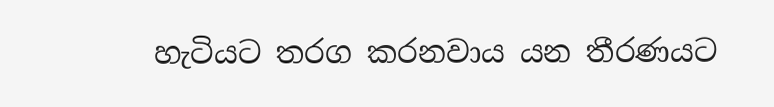හැටියට තරග කරනවාය යන තීරණයට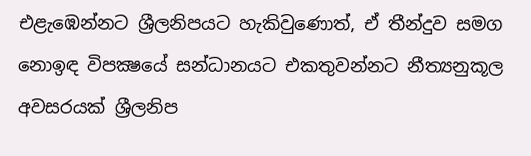එළැඹෙන්නට ශ්‍රීලනිපයට හැකිවුණොත්, ඒ තීන්දුව සමග නොඉඳ විපක්‍ෂයේ සන්ධානයට එකතුවන්නට නීත්‍යනුකූල අවසරයක් ශ්‍රීලනිප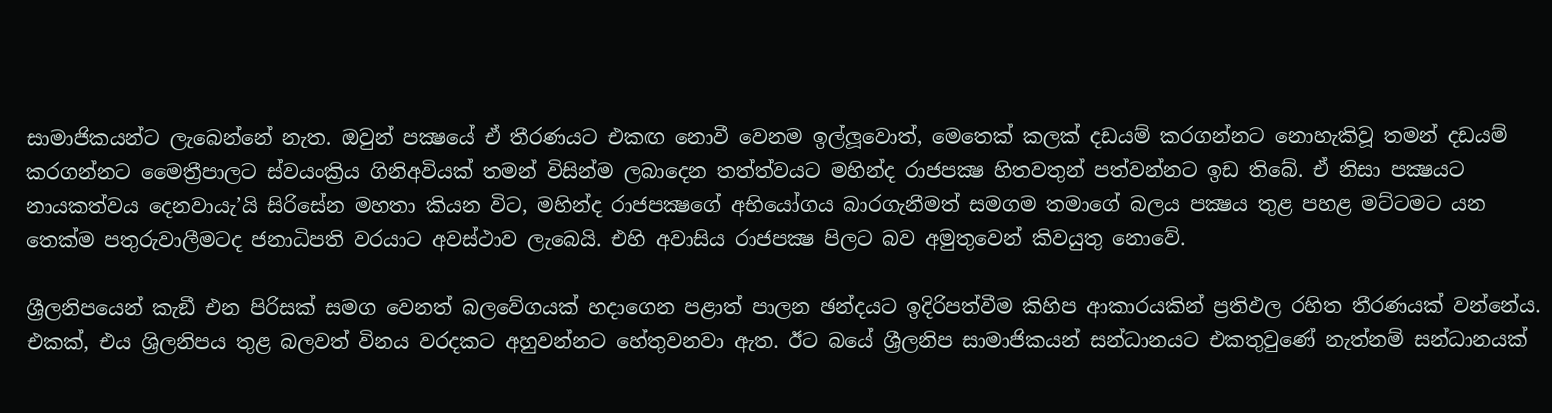සාමාජිකයන්ට ලැබෙන්නේ නැත. ඔවුන් පක්‍ෂයේ ඒ තීරණයට එකඟ නොවී වෙනම ඉල්ලූවොත්, මෙතෙක් කලක් දඩයම් කරගන්නට නොහැකිවූ තමන් දඩයම් කරගන්නට මෛත්‍රීපාලට ස්වයංක්‍රිය ගිනිඅවියක් තමන් විසින්ම ලබාදෙන තත්ත්වයට මහින්ද රාජපක්‍ෂ හිතවතුන් පත්වන්නට ඉඩ තිබේ. ඒ නිසා පක්‍ෂයට නායකත්වය දෙනවායැ’යි සිරිසේන මහතා කියන විට, මහින්ද රාජපක්‍ෂගේ අභියෝගය බාරගැනීමත් සමගම තමාගේ බලය පක්‍ෂය තුළ පහළ මට්ටමට යන තෙක්ම පතුරුවාලීමටද ජනාධිපති වරයාට අවස්ථාව ලැබෙයි. එහි අවාසිය රාජපක්‍ෂ පිලට බව අමුතුවෙන් කිවයුතු නොවේ.

ශ්‍රීලනිපයෙන් කැඞී එන පිරිසක් සමග වෙනත් බලවේගයක් හදාගෙන පළාත් පාලන ඡන්දයට ඉදිරිපත්වීම කිහිප ආකාරයකින් ප්‍රතිඵල රහිත තීරණයක් වන්නේය. එකක්, එය ශ්‍රිලනිපය තුළ බලවත් විනය වරදකට අහුවන්නට හේතුවනවා ඇත. ඊට බයේ ශ්‍රීලනිප සාමාජිකයන් සන්ධානයට එකතුවුණේ නැත්නම් සන්ධානයක්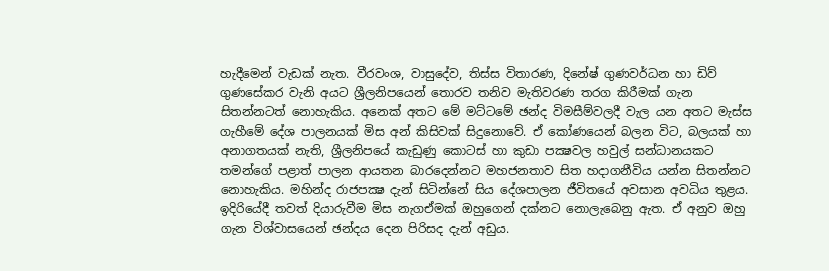හැදීමෙන් වැඩක් නැත. වීරවංශ, වාසුදේව, තිස්ස විතාරණ, දිනේෂ් ගුණවර්ධන හා ඩිව් ගුණසේකර වැනි අයට ශ්‍රීලනිපයෙන් තොරව තනිව මැතිවරණ තරග කිරීමක් ගැන සිතන්නටත් නොහැකිය. අනෙක් අතට මේ මට්ටමේ ඡන්ද විමසීම්වලදී වැල යන අතට මැස්ස ගැහීමේ දේශ පාලනයක් මිස අන් කිසිවක් සිදුනොවේ. ඒ කෝණයෙන් බලන විට, බලයක් හා අනාගතයක් නැති, ශ්‍රීලනිපයේ කැඩුණු කොටස් හා කුඩා පක්‍ෂවල හවුල් සන්ධානයකට තමන්ගේ පළාත් පාලන ආයතන බාරදෙන්නට මහජනතාව සිත හදාගනීවිය යන්න සිතන්නට නොහැකිය. මහින්ද රාජපක්‍ෂ දැන් සිටින්නේ සිය දේශපාලන ජීවිතයේ අවසාන අවධිය තුළය. ඉදිරියේදී තවත් දියාරුවීම මිස නැගඒමක් ඔහුගෙන් දක්නට නොලැබෙනු ඇත. ඒ අනුව ඔහු ගැන විශ්වාසයෙන් ඡන්දය දෙන පිරිසද දැන් අඩුය.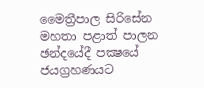මෛත්‍රීපාල සිරිසේන මහතා පළාත් පාලන ඡන්දයේදී පක්‍ෂයේ ජයග්‍රහණයට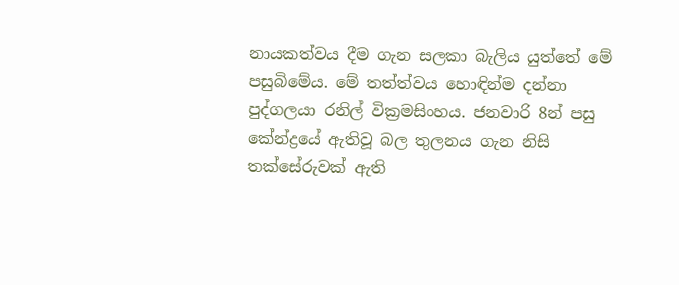නායකත්වය දීම ගැන සලකා බැලිය යුත්තේ මේ පසුබිමේය. මේ තත්ත්වය හොඳින්ම දන්නා පුද්ගලයා රනිල් වික්‍රමසිංහය. ජනවාරි 8න් පසු කේන්ද්‍රයේ ඇතිවූ බල තුලනය ගැන නිසි තක්සේරුවක් ඇති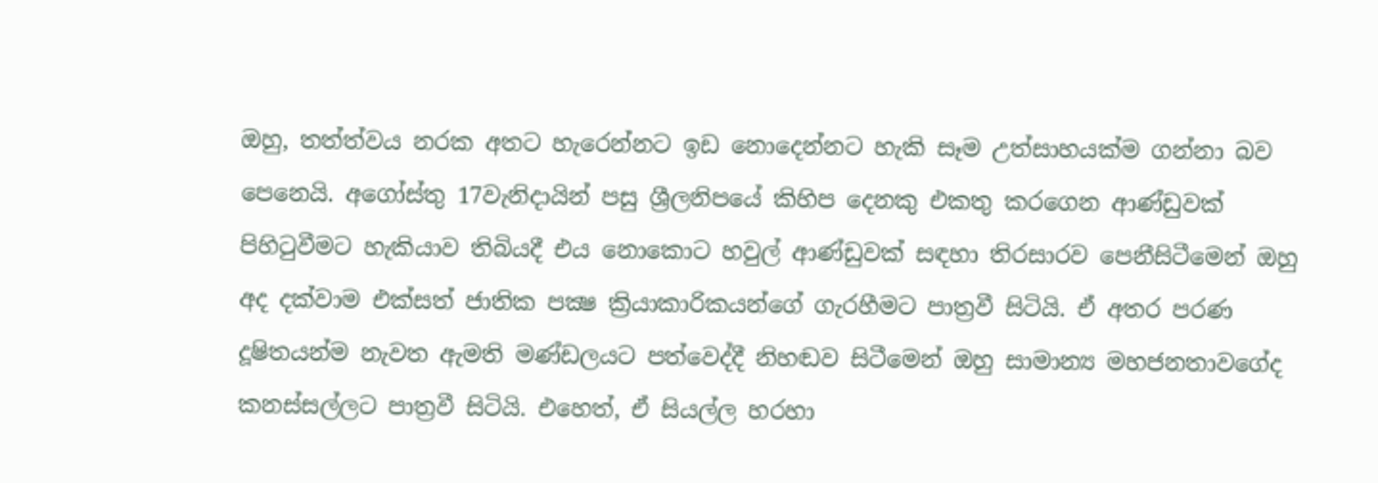ඔහු, තත්ත්වය නරක අතට හැරෙන්නට ඉඩ නොදෙන්නට හැකි සෑම උත්සාහයක්ම ගන්නා බව පෙනෙයි. අගෝස්තු 17වැනිදායින් පසු ශ්‍රීලනිපයේ කිහිප දෙනකු එකතු කරගෙන ආණ්ඩුවක් පිහිටුවීමට හැකියාව තිබියදී එය නොකොට හවුල් ආණ්ඩුවක් සඳහා තිරසාරව පෙනීසිටීමෙන් ඔහු අද දක්වාම එක්සත් ජාතික පක්‍ෂ ක්‍රියාකාරිකයන්ගේ ගැරහීමට පාත්‍රවී සිටියි. ඒ අතර පරණ දූෂිතයන්ම නැවත ඇමති මණ්ඩලයට පත්වෙද්දී නිහඬව සිටීමෙන් ඔහු සාමාන්‍ය මහජනතාවගේද කනස්සල්ලට පාත්‍රවී සිටියි. එහෙත්, ඒ සියල්ල හරහා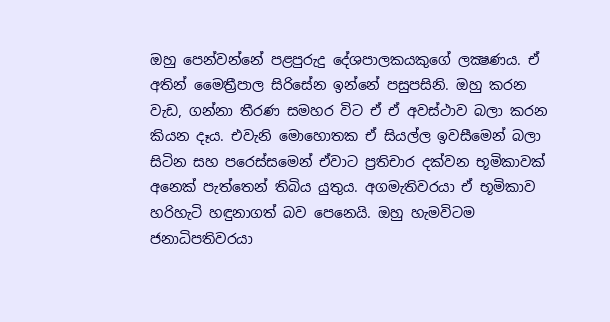ඔහු පෙන්වන්නේ පළපුරුදු දේශපාලකයකුගේ ලක්‍ෂණය. ඒ අතින් මෛත්‍රීපාල සිරිසේන ඉන්නේ පසුපසිනි. ඔහු කරන වැඩ, ගන්නා තීරණ සමහර විට ඒ ඒ අවස්ථාව බලා කරන කියන දෑය. එවැනි මොහොතක ඒ සියල්ල ඉවසීමෙන් බලා සිටින සහ පරෙස්සමෙන් ඒවාට ප්‍රතිචාර දක්වන භූමිකාවක් අනෙක් පැත්තෙන් තිබිය යුතුය. අගමැතිවරයා ඒ භූමිකාව හරිහැටි හඳුනාගත් බව පෙනෙයි. ඔහු හැමවිටම ජනාධිපතිවරයා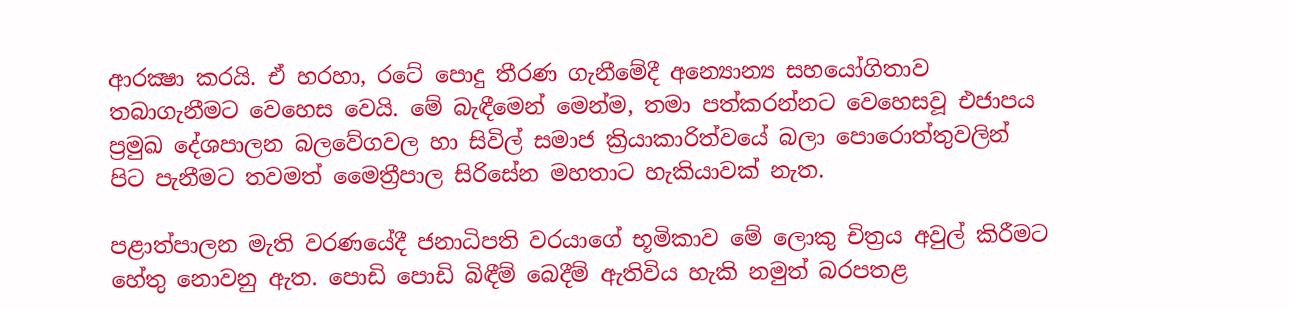ආරක්‍ෂා කරයි. ඒ හරහා, රටේ පොදු තීරණ ගැනීමේදී අන්‍යොන්‍ය සහයෝගිතාව තබාගැනීමට වෙහෙස වෙයි. මේ බැඳීමෙන් මෙන්ම, තමා පත්කරන්නට වෙහෙසවූ එජාපය ප්‍රමුඛ දේශපාලන බලවේගවල හා සිවිල් සමාජ ක්‍රියාකාරිත්වයේ බලා පොරොත්තුවලින් පිට පැනීමට තවමත් මෛත්‍රීපාල සිරිසේන මහතාට හැකියාවක් නැත.

පළාත්පාලන මැති වරණයේදී ජනාධිපති වරයාගේ භූමිකාව මේ ලොකු චිත්‍රය අවුල් කිරීමට හේතු නොවනු ඇත. පොඩි පොඩි බිඳීම් බෙදීම් ඇතිවිය හැකි නමුත් බරපතළ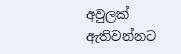අවුලක් ඇතිවන්නට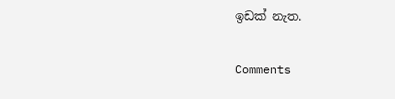ඉඩක් නැත.

Comments